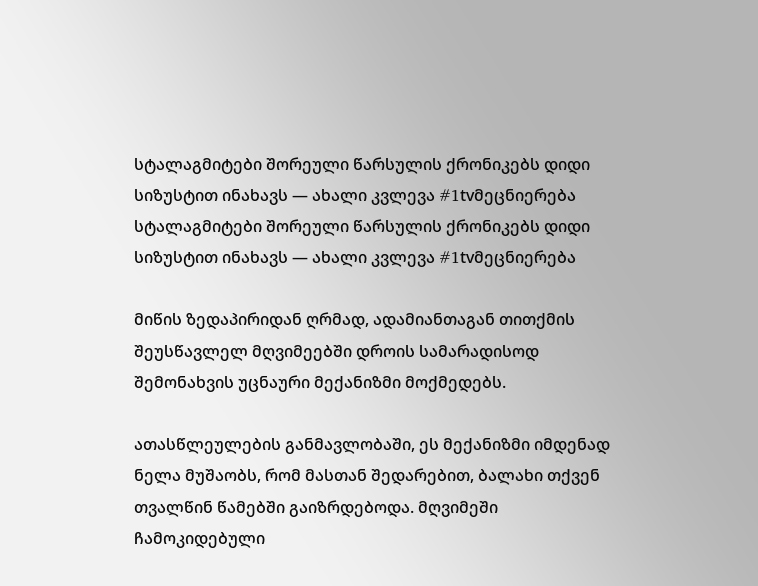სტალაგმიტები შორეული წარსულის ქრონიკებს დიდი სიზუსტით ინახავს — ახალი კვლევა #1tvმეცნიერება
სტალაგმიტები შორეული წარსულის ქრონიკებს დიდი სიზუსტით ინახავს — ახალი კვლევა #1tvმეცნიერება

მიწის ზედაპირიდან ღრმად, ადამიანთაგან თითქმის შეუსწავლელ მღვიმეებში დროის სამარადისოდ შემონახვის უცნაური მექანიზმი მოქმედებს.

ათასწლეულების განმავლობაში, ეს მექანიზმი იმდენად ნელა მუშაობს, რომ მასთან შედარებით, ბალახი თქვენ თვალწინ წამებში გაიზრდებოდა. მღვიმეში ჩამოკიდებული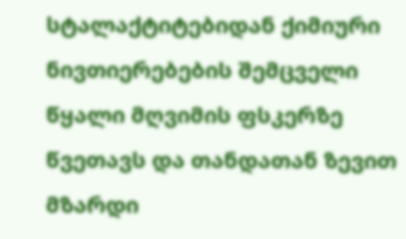სტალაქტიტებიდან ქიმიური ნივთიერებების შემცველი წყალი მღვიმის ფსკერზე წვეთავს და თანდათან ზევით მზარდი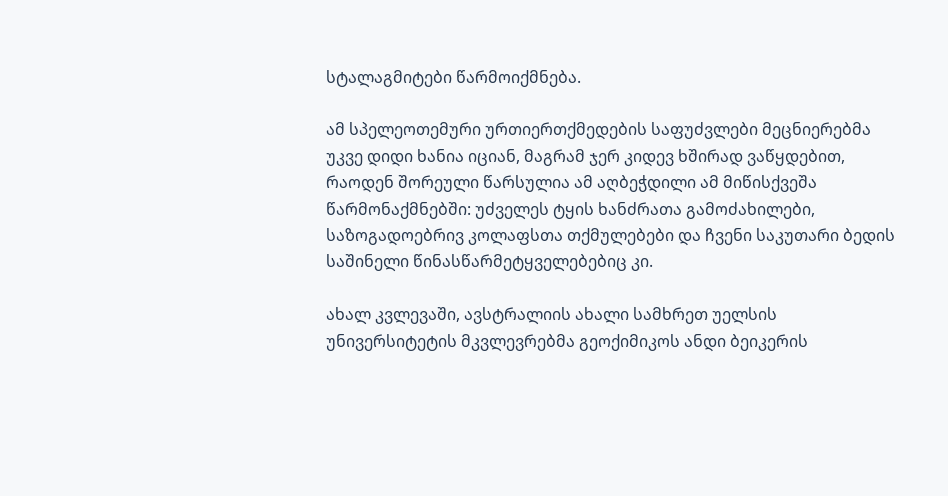სტალაგმიტები წარმოიქმნება.

ამ სპელეოთემური ურთიერთქმედების საფუძვლები მეცნიერებმა უკვე დიდი ხანია იციან, მაგრამ ჯერ კიდევ ხშირად ვაწყდებით, რაოდენ შორეული წარსულია ამ აღბეჭდილი ამ მიწისქვეშა წარმონაქმნებში: უძველეს ტყის ხანძრათა გამოძახილები, საზოგადოებრივ კოლაფსთა თქმულებები და ჩვენი საკუთარი ბედის საშინელი წინასწარმეტყველებებიც კი.

ახალ კვლევაში, ავსტრალიის ახალი სამხრეთ უელსის უნივერსიტეტის მკვლევრებმა გეოქიმიკოს ანდი ბეიკერის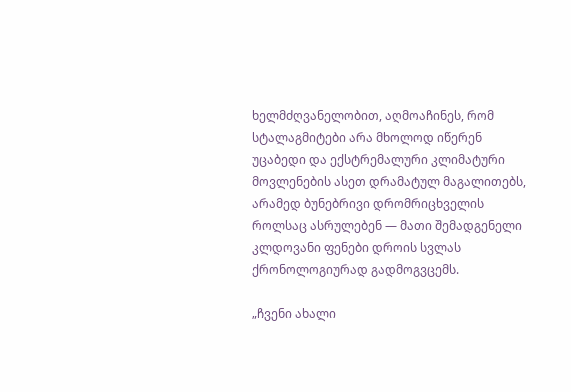ხელმძღვანელობით, აღმოაჩინეს, რომ სტალაგმიტები არა მხოლოდ იწერენ უცაბედი და ექსტრემალური კლიმატური მოვლენების ასეთ დრამატულ მაგალითებს, არამედ ბუნებრივი დრომრიცხველის როლსაც ასრულებენ — მათი შემადგენელი კლდოვანი ფენები დროის სვლას ქრონოლოგიურად გადმოგვცემს.

„ჩვენი ახალი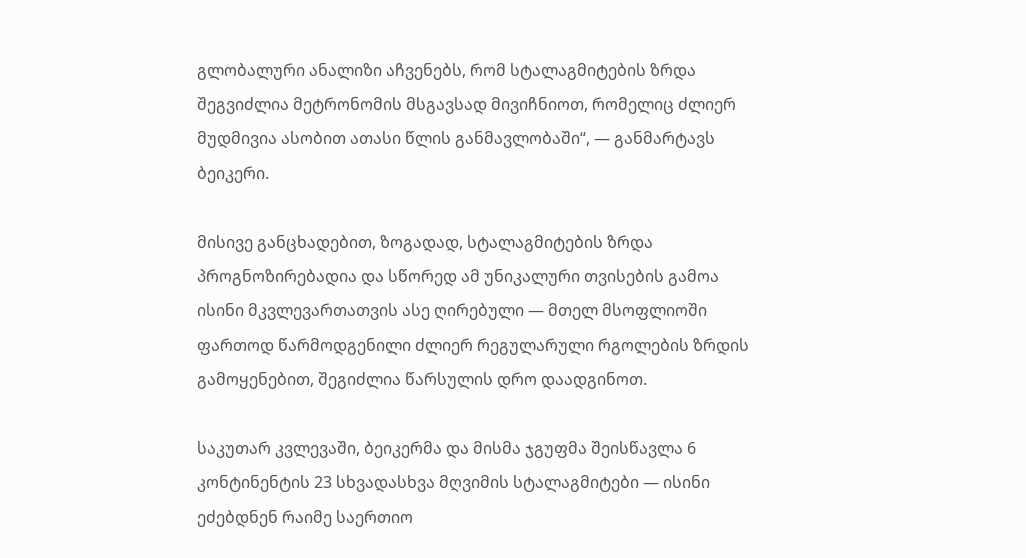გლობალური ანალიზი აჩვენებს, რომ სტალაგმიტების ზრდა შეგვიძლია მეტრონომის მსგავსად მივიჩნიოთ, რომელიც ძლიერ მუდმივია ასობით ათასი წლის განმავლობაში“, — განმარტავს ბეიკერი.

მისივე განცხადებით, ზოგადად, სტალაგმიტების ზრდა პროგნოზირებადია და სწორედ ამ უნიკალური თვისების გამოა ისინი მკვლევართათვის ასე ღირებული — მთელ მსოფლიოში ფართოდ წარმოდგენილი ძლიერ რეგულარული რგოლების ზრდის გამოყენებით, შეგიძლია წარსულის დრო დაადგინოთ.

საკუთარ კვლევაში, ბეიკერმა და მისმა ჯგუფმა შეისწავლა 6 კონტინენტის 23 სხვადასხვა მღვიმის სტალაგმიტები — ისინი ეძებდნენ რაიმე საერთიო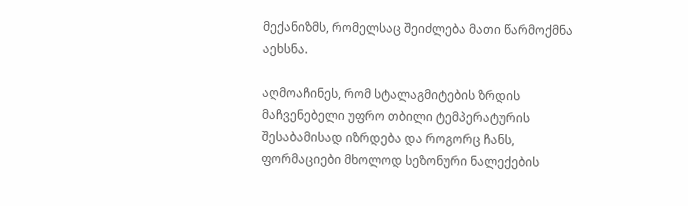მექანიზმს, რომელსაც შეიძლება მათი წარმოქმნა აეხსნა.

აღმოაჩინეს, რომ სტალაგმიტების ზრდის მაჩვენებელი უფრო თბილი ტემპერატურის შესაბამისად იზრდება და როგორც ჩანს, ფორმაციები მხოლოდ სეზონური ნალექების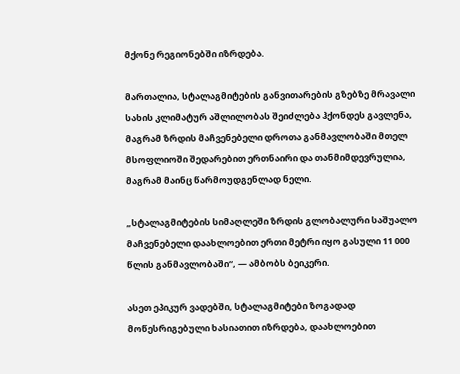მქონე რეგიონებში იზრდება.

მართალია, სტალაგმიტების განვითარების გზებზე მრავალი სახის კლიმატურ აშლილობას შეიძლება ჰქონდეს გავლენა, მაგრამ ზრდის მაჩვენებელი დროთა განმავლობაში მთელ მსოფლიოში შედარებით ერთნაირი და თანმიმდევრულია, მაგრამ მაინც წარმოუდგენლად ნელი.

„სტალაგმიტების სიმაღლეში ზრდის გლობალური საშუალო მაჩვენებელი დაახლოებით ერთი მეტრი იყო გასული 11 000 წლის განმავლობაში“, — ამბობს ბეიკერი.

ასეთ ეპიკურ ვადებში, სტალაგმიტები ზოგადად მოწესრიგებული ხასიათით იზრდება, დაახლოებით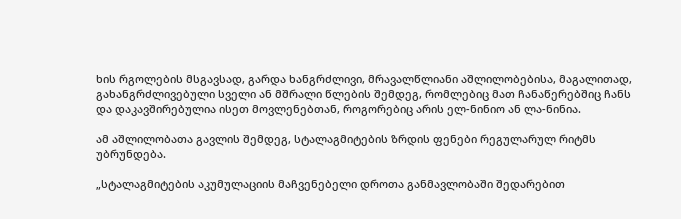ხის რგოლების მსგავსად, გარდა ხანგრძლივი, მრავალწლიანი აშლილობებისა, მაგალითად, გახანგრძლივებული სველი ან მშრალი წლების შემდეგ, რომლებიც მათ ჩანაწერებშიც ჩანს და დაკავშირებულია ისეთ მოვლენებთან, როგორებიც არის ელ-ნინიო ან ლა-ნინია.

ამ აშლილობათა გავლის შემდეგ, სტალაგმიტების ზრდის ფენები რეგულარულ რიტმს უბრუნდება.

„სტალაგმიტების აკუმულაციის მაჩვენებელი დროთა განმავლობაში შედარებით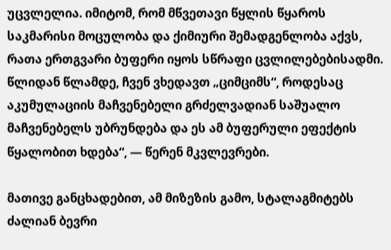უცვლელია. იმიტომ, რომ მწვეთავი წყლის წყაროს საკმარისი მოცულობა და ქიმიური შემადგენლობა აქვს, რათა ერთგვარი ბუფერი იყოს სწრაფი ცვლილებებისადმი. წლიდან წლამდე, ჩვენ ვხედავთ „ციმციმს“, როდესაც აკუმულაციის მაჩვენებელი გრძელვადიან საშუალო მაჩვენებელს უბრუნდება და ეს ამ ბუფერული ეფექტის წყალობით ხდება“, — წერენ მკვლევრები.

მათივე განცხადებით, ამ მიზეზის გამო, სტალაგმიტებს ძალიან ბევრი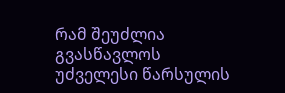რამ შეუძლია გვასწავლოს უძველესი წარსულის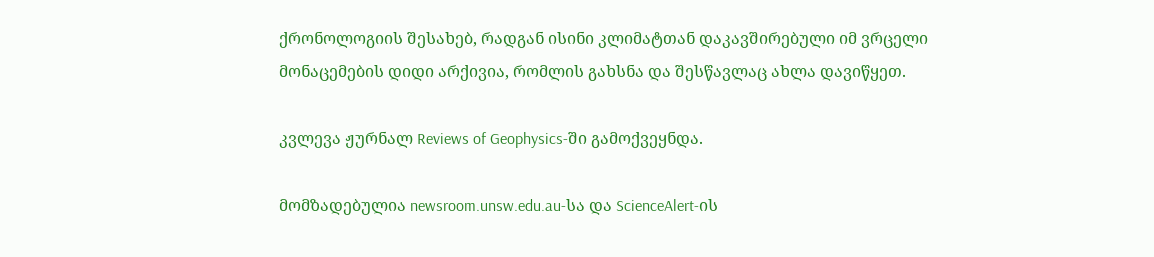ქრონოლოგიის შესახებ, რადგან ისინი კლიმატთან დაკავშირებული იმ ვრცელი მონაცემების დიდი არქივია, რომლის გახსნა და შესწავლაც ახლა დავიწყეთ.

კვლევა ჟურნალ Reviews of Geophysics-ში გამოქვეყნდა.

მომზადებულია newsroom.unsw.edu.au-სა და ScienceAlert-ის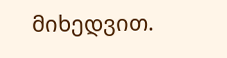მიხედვით.